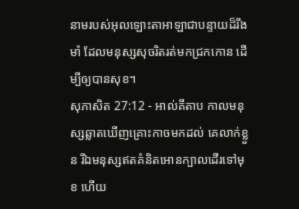នាមរបស់អុលឡោះតាអាឡាជាបន្ទាយដ៏រឹងមាំ ដែលមនុស្សសុចរិតរត់មកជ្រកកោន ដើម្បីឲ្យបានសុខ។
សុភាសិត 27:12 - អាល់គីតាប កាលមនុស្សឆ្លាតឃើញគ្រោះកាចមកដល់ គេលាក់ខ្លួន រីឯមនុស្សឥតគំនិតអោនក្បាលដើរទៅមុខ ហើយ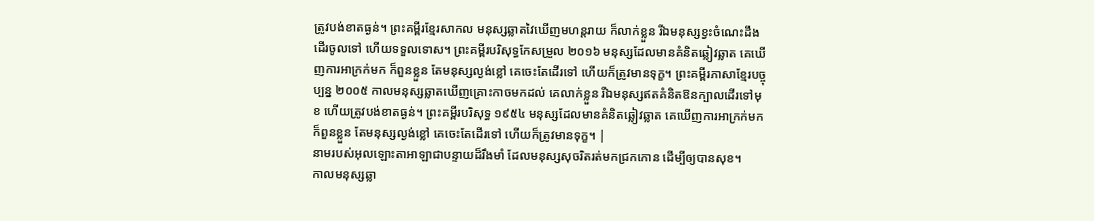ត្រូវបង់ខាតធ្ងន់។ ព្រះគម្ពីរខ្មែរសាកល មនុស្សឆ្លាតវៃឃើញមហន្តរាយ ក៏លាក់ខ្លួន រីឯមនុស្សខ្វះចំណេះដឹងដើរចូលទៅ ហើយទទួលទោស។ ព្រះគម្ពីរបរិសុទ្ធកែសម្រួល ២០១៦ មនុស្សដែលមានគំនិតឆ្លៀវឆ្លាត គេឃើញការអាក្រក់មក ក៏ពួនខ្លួន តែមនុស្សល្ងង់ខ្លៅ គេចេះតែដើរទៅ ហើយក៏ត្រូវមានទុក្ខ។ ព្រះគម្ពីរភាសាខ្មែរបច្ចុប្បន្ន ២០០៥ កាលមនុស្សឆ្លាតឃើញគ្រោះកាចមកដល់ គេលាក់ខ្លួន រីឯមនុស្សឥតគំនិតឱនក្បាលដើរទៅមុខ ហើយត្រូវបង់ខាតធ្ងន់។ ព្រះគម្ពីរបរិសុទ្ធ ១៩៥៤ មនុស្សដែលមានគំនិតឆ្លៀវឆ្លាត គេឃើញការអាក្រក់មក ក៏ពួនខ្លួន តែមនុស្សល្ងង់ខ្លៅ គេចេះតែដើរទៅ ហើយក៏ត្រូវមានទុក្ខ។ |
នាមរបស់អុលឡោះតាអាឡាជាបន្ទាយដ៏រឹងមាំ ដែលមនុស្សសុចរិតរត់មកជ្រកកោន ដើម្បីឲ្យបានសុខ។
កាលមនុស្សឆ្លា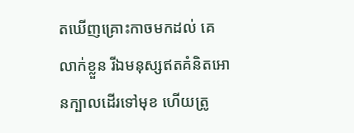តឃើញគ្រោះកាចមកដល់ គេលាក់ខ្លួន រីឯមនុស្សឥតគំនិតអោនក្បាលដើរទៅមុខ ហើយត្រូ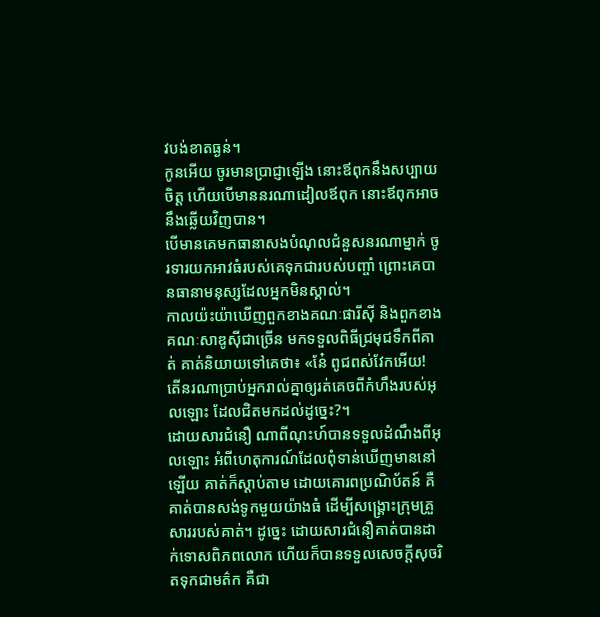វបង់ខាតធ្ងន់។
កូនអើយ ចូរមានប្រាជ្ញាឡើង នោះឪពុកនឹងសប្បាយចិត្ត ហើយបើមាននរណាដៀលឪពុក នោះឪពុកអាចនឹងឆ្លើយវិញបាន។
បើមានគេមកធានាសងបំណុលជំនួសនរណាម្នាក់ ចូរទារយកអាវធំរបស់គេទុកជារបស់បញ្ចាំ ព្រោះគេបានធានាមនុស្សដែលអ្នកមិនស្គាល់។
កាលយ៉ះយ៉ាឃើញពួកខាងគណៈផារីស៊ី និងពួកខាងគណៈសាឌូស៊ីជាច្រើន មកទទួលពិធីជ្រមុជទឹកពីគាត់ គាត់និយាយទៅគេថា៖ «នែ៎ ពូជពស់វែកអើយ! តើនរណាប្រាប់អ្នករាល់គ្នាឲ្យរត់គេចពីកំហឹងរបស់អុលឡោះ ដែលជិតមកដល់ដូច្នេះ?។
ដោយសារជំនឿ ណាពីណុះហ៍បានទទួលដំណឹងពីអុលឡោះ អំពីហេតុការណ៍ដែលពុំទាន់ឃើញមាននៅឡើយ គាត់ក៏ស្ដាប់តាម ដោយគោរពប្រណិប័តន៍ គឺគាត់បានសង់ទូកមួយយ៉ាងធំ ដើម្បីសង្គ្រោះក្រុមគ្រួសាររបស់គាត់។ ដូច្នេះ ដោយសារជំនឿគាត់បានដាក់ទោសពិភពលោក ហើយក៏បានទទួលសេចក្ដីសុចរិតទុកជាមត៌ក គឺជា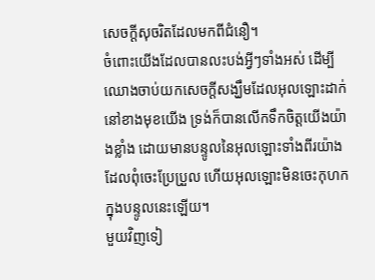សេចក្ដីសុចរិតដែលមកពីជំនឿ។
ចំពោះយើងដែលបានលះបង់អ្វីៗទាំងអស់ ដើម្បីឈោងចាប់យកសេចក្ដីសង្ឃឹមដែលអុលឡោះដាក់នៅខាងមុខយើង ទ្រង់ក៏បានលើកទឹកចិត្ដយើងយ៉ាងខ្លាំង ដោយមានបន្ទូលនៃអុលឡោះទាំងពីរយ៉ាងដែលពុំចេះប្រែប្រួល ហើយអុលឡោះមិនចេះកុហក ក្នុងបន្ទូលនេះឡើយ។
មួយវិញទៀ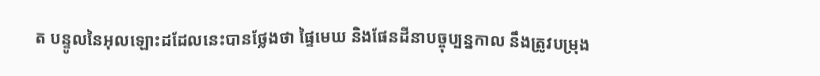ត បន្ទូលនៃអុលឡោះដដែលនេះបានថ្លែងថា ផ្ទៃមេឃ និងផែនដីនាបច្ចុប្បន្នកាល នឹងត្រូវបម្រុង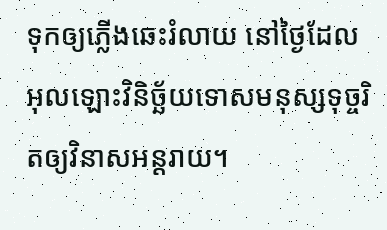ទុកឲ្យភ្លើងឆេះរំលាយ នៅថ្ងៃដែលអុលឡោះវិនិច្ឆ័យទោសមនុស្សទុច្ចរិតឲ្យវិនាសអន្ដរាយ។